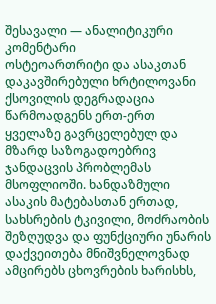შესავალი — ანალიტიკური კომენტარი
ოსტეოართრიტი და ასაკთან დაკავშირებული ხრტილოვანი ქსოვილის დეგრადაცია წარმოადგენს ერთ-ერთ ყველაზე გავრცელებულ და მზარდ საზოგადოებრივ ჯანდაცვის პრობლემას მსოფლიოში. ხანდაზმული ასაკის მატებასთან ერთად, სახსრების ტკივილი, მოძრაობის შეზღუდვა და ფუნქციური უნარის დაქვეითება მნიშვნელოვნად ამცირებს ცხოვრების ხარისხს,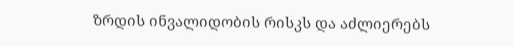ზრდის ინვალიდობის რისკს და აძლიერებს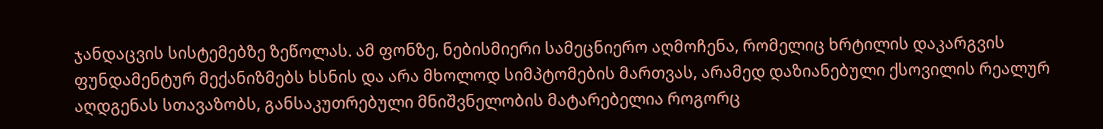ჯანდაცვის სისტემებზე ზეწოლას. ამ ფონზე, ნებისმიერი სამეცნიერო აღმოჩენა, რომელიც ხრტილის დაკარგვის ფუნდამენტურ მექანიზმებს ხსნის და არა მხოლოდ სიმპტომების მართვას, არამედ დაზიანებული ქსოვილის რეალურ აღდგენას სთავაზობს, განსაკუთრებული მნიშვნელობის მატარებელია როგორც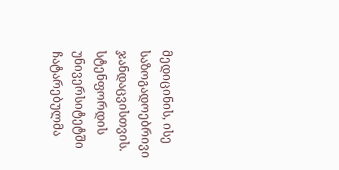მედიცინის, ისე საზოგადოებრივი ჯანდაცვისთვის.
სტენფორდის უნივერსიტეტში ჩატარებულმა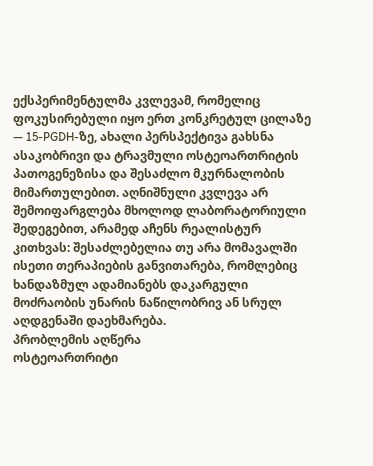ექსპერიმენტულმა კვლევამ, რომელიც ფოკუსირებული იყო ერთ კონკრეტულ ცილაზე — 15-PGDH-ზე, ახალი პერსპექტივა გახსნა ასაკობრივი და ტრავმული ოსტეოართრიტის პათოგენეზისა და შესაძლო მკურნალობის მიმართულებით. აღნიშნული კვლევა არ შემოიფარგლება მხოლოდ ლაბორატორიული შედეგებით, არამედ აჩენს რეალისტურ კითხვას: შესაძლებელია თუ არა მომავალში ისეთი თერაპიების განვითარება, რომლებიც ხანდაზმულ ადამიანებს დაკარგული მოძრაობის უნარის ნაწილობრივ ან სრულ აღდგენაში დაეხმარება.
პრობლემის აღწერა
ოსტეოართრიტი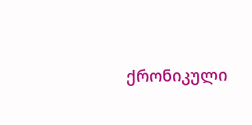ქრონიკული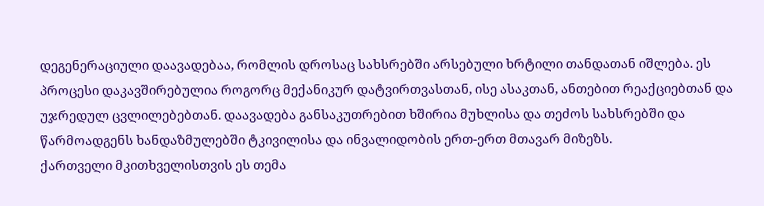დეგენერაციული დაავადებაა, რომლის დროსაც სახსრებში არსებული ხრტილი თანდათან იშლება. ეს პროცესი დაკავშირებულია როგორც მექანიკურ დატვირთვასთან, ისე ასაკთან, ანთებით რეაქციებთან და უჯრედულ ცვლილებებთან. დაავადება განსაკუთრებით ხშირია მუხლისა და თეძოს სახსრებში და წარმოადგენს ხანდაზმულებში ტკივილისა და ინვალიდობის ერთ-ერთ მთავარ მიზეზს.
ქართველი მკითხველისთვის ეს თემა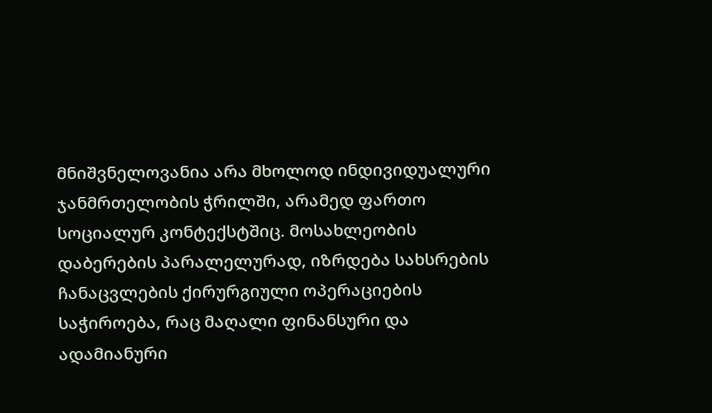მნიშვნელოვანია არა მხოლოდ ინდივიდუალური ჯანმრთელობის ჭრილში, არამედ ფართო სოციალურ კონტექსტშიც. მოსახლეობის დაბერების პარალელურად, იზრდება სახსრების ჩანაცვლების ქირურგიული ოპერაციების საჭიროება, რაც მაღალი ფინანსური და ადამიანური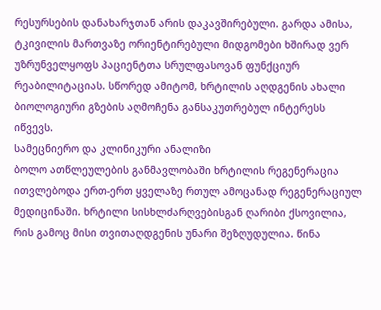რესურსების დანახარჯთან არის დაკავშირებული. გარდა ამისა, ტკივილის მართვაზე ორიენტირებული მიდგომები ხშირად ვერ უზრუნველყოფს პაციენტთა სრულფასოვან ფუნქციურ რეაბილიტაციას. სწორედ ამიტომ, ხრტილის აღდგენის ახალი ბიოლოგიური გზების აღმოჩენა განსაკუთრებულ ინტერესს იწვევს.
სამეცნიერო და კლინიკური ანალიზი
ბოლო ათწლეულების განმავლობაში ხრტილის რეგენერაცია ითვლებოდა ერთ-ერთ ყველაზე რთულ ამოცანად რეგენერაციულ მედიცინაში. ხრტილი სისხლძარღვებისგან ღარიბი ქსოვილია, რის გამოც მისი თვითაღდგენის უნარი შეზღუდულია. წინა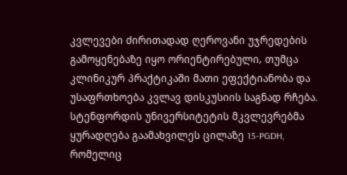კვლევები ძირითადად ღეროვანი უჯრედების გამოყენებაზე იყო ორიენტირებული, თუმცა კლინიკურ პრაქტიკაში მათი ეფექტიანობა და უსაფრთხოება კვლავ დისკუსიის საგნად რჩება.
სტენფორდის უნივერსიტეტის მკვლევრებმა ყურადღება გაამახვილეს ცილაზე 15-PGDH, რომელიც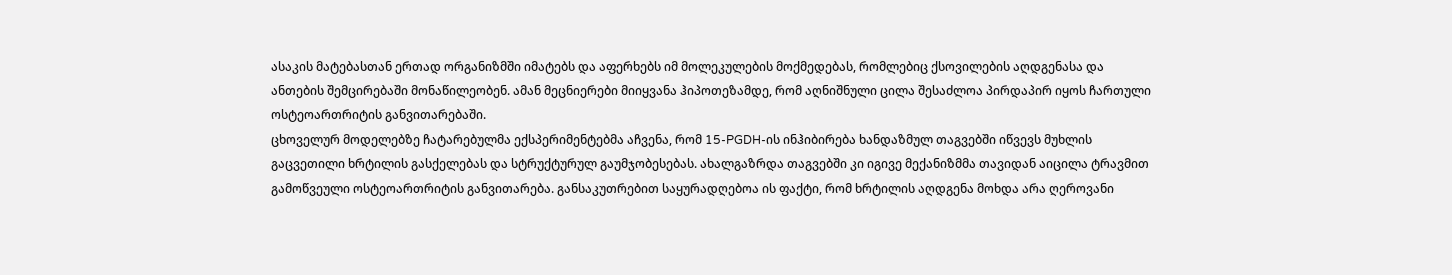ასაკის მატებასთან ერთად ორგანიზმში იმატებს და აფერხებს იმ მოლეკულების მოქმედებას, რომლებიც ქსოვილების აღდგენასა და ანთების შემცირებაში მონაწილეობენ. ამან მეცნიერები მიიყვანა ჰიპოთეზამდე, რომ აღნიშნული ცილა შესაძლოა პირდაპირ იყოს ჩართული ოსტეოართრიტის განვითარებაში.
ცხოველურ მოდელებზე ჩატარებულმა ექსპერიმენტებმა აჩვენა, რომ 15-PGDH-ის ინჰიბირება ხანდაზმულ თაგვებში იწვევს მუხლის გაცვეთილი ხრტილის გასქელებას და სტრუქტურულ გაუმჯობესებას. ახალგაზრდა თაგვებში კი იგივე მექანიზმმა თავიდან აიცილა ტრავმით გამოწვეული ოსტეოართრიტის განვითარება. განსაკუთრებით საყურადღებოა ის ფაქტი, რომ ხრტილის აღდგენა მოხდა არა ღეროვანი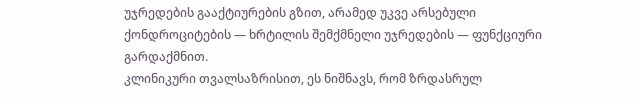უჯრედების გააქტიურების გზით, არამედ უკვე არსებული ქონდროციტების — ხრტილის შემქმნელი უჯრედების — ფუნქციური გარდაქმნით.
კლინიკური თვალსაზრისით, ეს ნიშნავს, რომ ზრდასრულ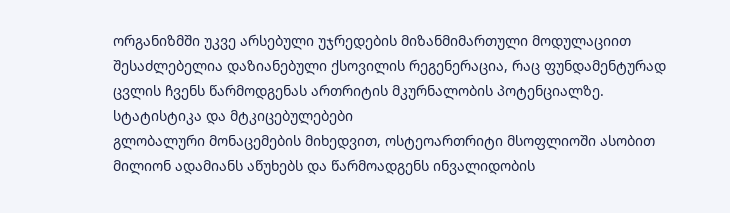ორგანიზმში უკვე არსებული უჯრედების მიზანმიმართული მოდულაციით შესაძლებელია დაზიანებული ქსოვილის რეგენერაცია, რაც ფუნდამენტურად ცვლის ჩვენს წარმოდგენას ართრიტის მკურნალობის პოტენციალზე.
სტატისტიკა და მტკიცებულებები
გლობალური მონაცემების მიხედვით, ოსტეოართრიტი მსოფლიოში ასობით მილიონ ადამიანს აწუხებს და წარმოადგენს ინვალიდობის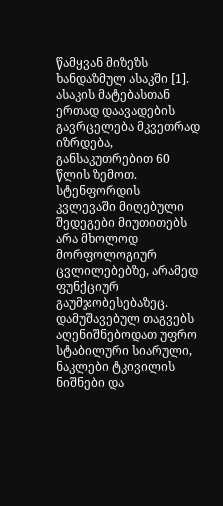წამყვან მიზეზს ხანდაზმულ ასაკში [1]. ასაკის მატებასთან ერთად დაავადების გავრცელება მკვეთრად იზრდება, განსაკუთრებით 60 წლის ზემოთ.
სტენფორდის კვლევაში მიღებული შედეგები მიუთითებს არა მხოლოდ მორფოლოგიურ ცვლილებებზე, არამედ ფუნქციურ გაუმჯობესებაზეც. დამუშავებულ თაგვებს აღენიშნებოდათ უფრო სტაბილური სიარული, ნაკლები ტკივილის ნიშნები და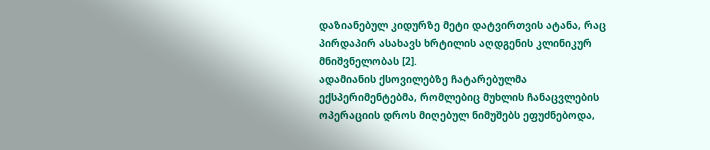დაზიანებულ კიდურზე მეტი დატვირთვის ატანა, რაც პირდაპირ ასახავს ხრტილის აღდგენის კლინიკურ მნიშვნელობას [2].
ადამიანის ქსოვილებზე ჩატარებულმა ექსპერიმენტებმა, რომლებიც მუხლის ჩანაცვლების ოპერაციის დროს მიღებულ ნიმუშებს ეფუძნებოდა,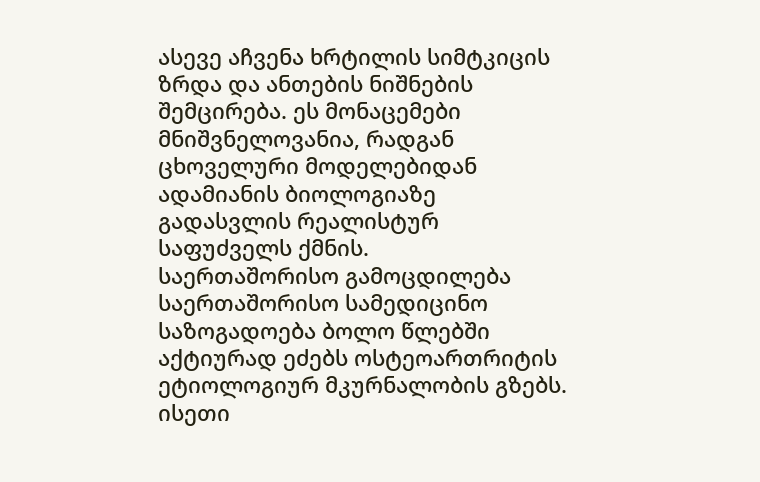ასევე აჩვენა ხრტილის სიმტკიცის ზრდა და ანთების ნიშნების შემცირება. ეს მონაცემები მნიშვნელოვანია, რადგან ცხოველური მოდელებიდან ადამიანის ბიოლოგიაზე გადასვლის რეალისტურ საფუძველს ქმნის.
საერთაშორისო გამოცდილება
საერთაშორისო სამედიცინო საზოგადოება ბოლო წლებში აქტიურად ეძებს ოსტეოართრიტის ეტიოლოგიურ მკურნალობის გზებს. ისეთი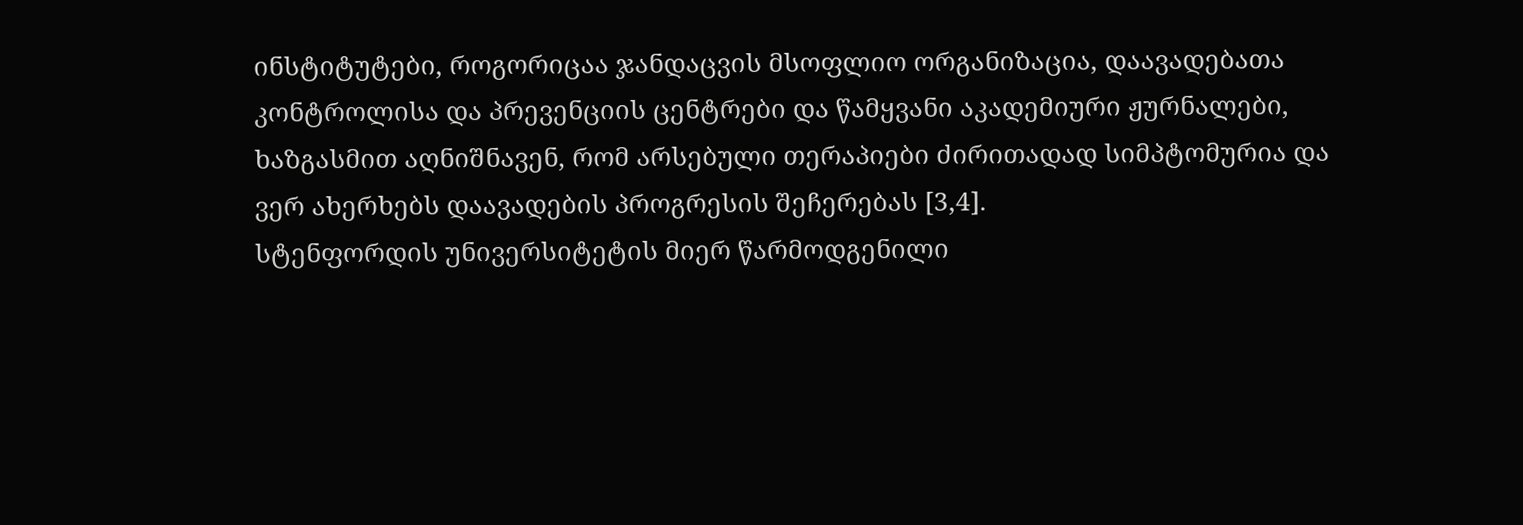ინსტიტუტები, როგორიცაა ჯანდაცვის მსოფლიო ორგანიზაცია, დაავადებათა კონტროლისა და პრევენციის ცენტრები და წამყვანი აკადემიური ჟურნალები, ხაზგასმით აღნიშნავენ, რომ არსებული თერაპიები ძირითადად სიმპტომურია და ვერ ახერხებს დაავადების პროგრესის შეჩერებას [3,4].
სტენფორდის უნივერსიტეტის მიერ წარმოდგენილი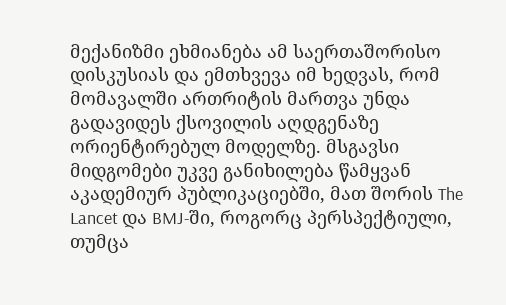მექანიზმი ეხმიანება ამ საერთაშორისო დისკუსიას და ემთხვევა იმ ხედვას, რომ მომავალში ართრიტის მართვა უნდა გადავიდეს ქსოვილის აღდგენაზე ორიენტირებულ მოდელზე. მსგავსი მიდგომები უკვე განიხილება წამყვან აკადემიურ პუბლიკაციებში, მათ შორის The Lancet და BMJ-ში, როგორც პერსპექტიული, თუმცა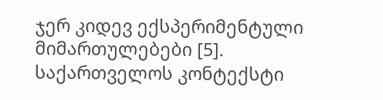ჯერ კიდევ ექსპერიმენტული მიმართულებები [5].
საქართველოს კონტექსტი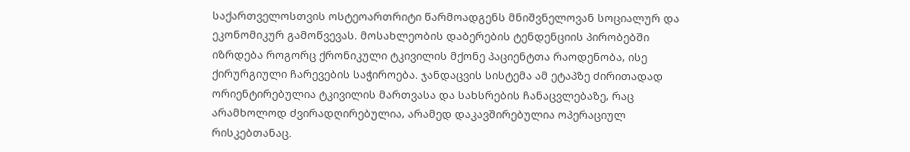საქართველოსთვის ოსტეოართრიტი წარმოადგენს მნიშვნელოვან სოციალურ და ეკონომიკურ გამოწვევას. მოსახლეობის დაბერების ტენდენციის პირობებში იზრდება როგორც ქრონიკული ტკივილის მქონე პაციენტთა რაოდენობა, ისე ქირურგიული ჩარევების საჭიროება. ჯანდაცვის სისტემა ამ ეტაპზე ძირითადად ორიენტირებულია ტკივილის მართვასა და სახსრების ჩანაცვლებაზე, რაც არამხოლოდ ძვირადღირებულია, არამედ დაკავშირებულია ოპერაციულ რისკებთანაც.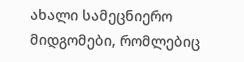ახალი სამეცნიერო მიდგომები, რომლებიც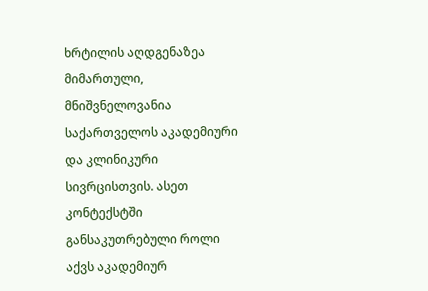ხრტილის აღდგენაზეა მიმართული, მნიშვნელოვანია საქართველოს აკადემიური და კლინიკური სივრცისთვის. ასეთ კონტექსტში განსაკუთრებული როლი აქვს აკადემიურ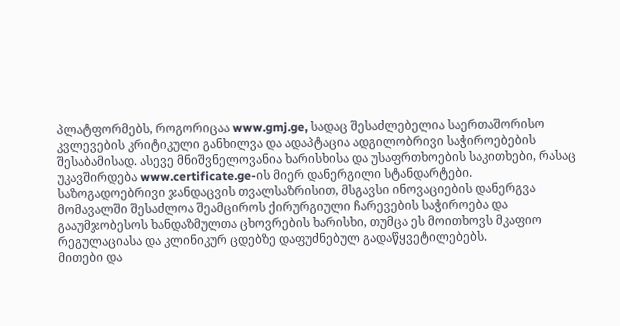პლატფორმებს, როგორიცაა www.gmj.ge, სადაც შესაძლებელია საერთაშორისო კვლევების კრიტიკული განხილვა და ადაპტაცია ადგილობრივი საჭიროებების შესაბამისად. ასევე მნიშვნელოვანია ხარისხისა და უსაფრთხოების საკითხები, რასაც უკავშირდება www.certificate.ge-ის მიერ დანერგილი სტანდარტები.
საზოგადოებრივი ჯანდაცვის თვალსაზრისით, მსგავსი ინოვაციების დანერგვა მომავალში შესაძლოა შეამციროს ქირურგიული ჩარევების საჭიროება და გააუმჯობესოს ხანდაზმულთა ცხოვრების ხარისხი, თუმცა ეს მოითხოვს მკაფიო რეგულაციასა და კლინიკურ ცდებზე დაფუძნებულ გადაწყვეტილებებს.
მითები და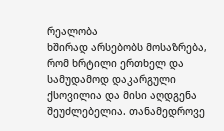რეალობა
ხშირად არსებობს მოსაზრება, რომ ხრტილი ერთხელ და სამუდამოდ დაკარგული ქსოვილია და მისი აღდგენა შეუძლებელია. თანამედროვე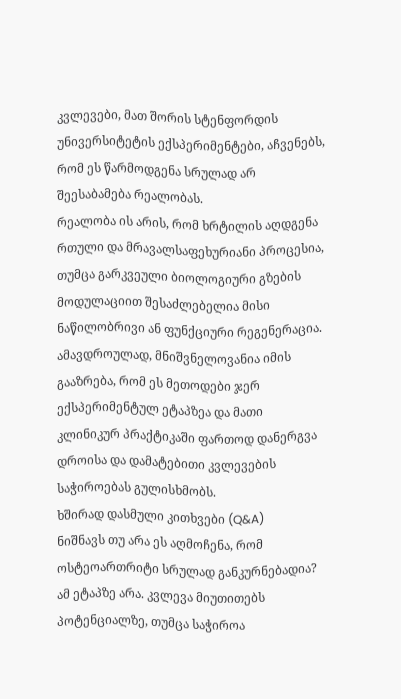კვლევები, მათ შორის სტენფორდის უნივერსიტეტის ექსპერიმენტები, აჩვენებს, რომ ეს წარმოდგენა სრულად არ შეესაბამება რეალობას.
რეალობა ის არის, რომ ხრტილის აღდგენა რთული და მრავალსაფეხურიანი პროცესია, თუმცა გარკვეული ბიოლოგიური გზების მოდულაციით შესაძლებელია მისი ნაწილობრივი ან ფუნქციური რეგენერაცია. ამავდროულად, მნიშვნელოვანია იმის გააზრება, რომ ეს მეთოდები ჯერ ექსპერიმენტულ ეტაპზეა და მათი კლინიკურ პრაქტიკაში ფართოდ დანერგვა დროისა და დამატებითი კვლევების საჭიროებას გულისხმობს.
ხშირად დასმული კითხვები (Q&A)
ნიშნავს თუ არა ეს აღმოჩენა, რომ ოსტეოართრიტი სრულად განკურნებადია?
ამ ეტაპზე არა. კვლევა მიუთითებს პოტენციალზე, თუმცა საჭიროა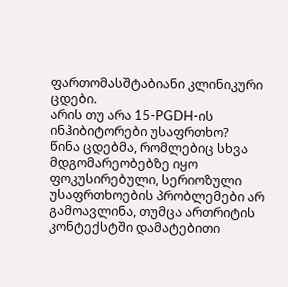ფართომასშტაბიანი კლინიკური ცდები.
არის თუ არა 15-PGDH-ის ინჰიბიტორები უსაფრთხო?
წინა ცდებმა, რომლებიც სხვა მდგომარეობებზე იყო ფოკუსირებული, სერიოზული უსაფრთხოების პრობლემები არ გამოავლინა, თუმცა ართრიტის კონტექსტში დამატებითი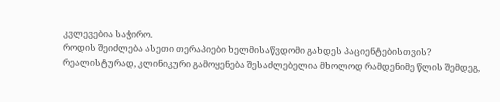კვლევებია საჭირო.
როდის შეიძლება ასეთი თერაპიები ხელმისაწვდომი გახდეს პაციენტებისთვის?
რეალისტურად, კლინიკური გამოყენება შესაძლებელია მხოლოდ რამდენიმე წლის შემდეგ,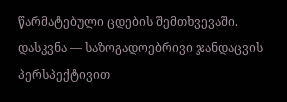წარმატებული ცდების შემთხვევაში.
დასკვნა — საზოგადოებრივი ჯანდაცვის პერსპექტივით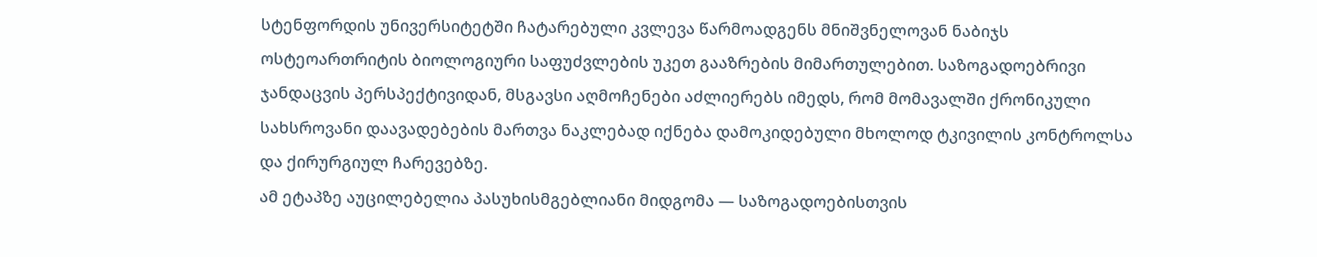სტენფორდის უნივერსიტეტში ჩატარებული კვლევა წარმოადგენს მნიშვნელოვან ნაბიჯს ოსტეოართრიტის ბიოლოგიური საფუძვლების უკეთ გააზრების მიმართულებით. საზოგადოებრივი ჯანდაცვის პერსპექტივიდან, მსგავსი აღმოჩენები აძლიერებს იმედს, რომ მომავალში ქრონიკული სახსროვანი დაავადებების მართვა ნაკლებად იქნება დამოკიდებული მხოლოდ ტკივილის კონტროლსა და ქირურგიულ ჩარევებზე.
ამ ეტაპზე აუცილებელია პასუხისმგებლიანი მიდგომა — საზოგადოებისთვის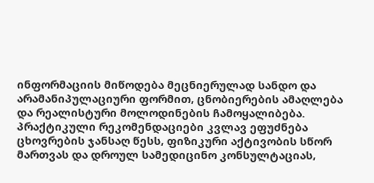ინფორმაციის მიწოდება მეცნიერულად სანდო და არამანიპულაციური ფორმით, ცნობიერების ამაღლება და რეალისტური მოლოდინების ჩამოყალიბება. პრაქტიკული რეკომენდაციები კვლავ ეფუძნება ცხოვრების ჯანსაღ წესს, ფიზიკური აქტივობის სწორ მართვას და დროულ სამედიცინო კონსულტაციას,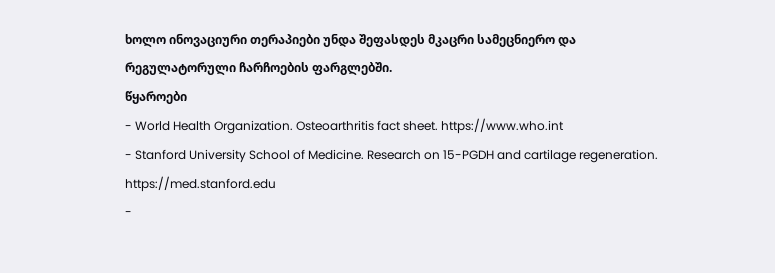ხოლო ინოვაციური თერაპიები უნდა შეფასდეს მკაცრი სამეცნიერო და რეგულატორული ჩარჩოების ფარგლებში.
წყაროები
- World Health Organization. Osteoarthritis fact sheet. https://www.who.int
- Stanford University School of Medicine. Research on 15-PGDH and cartilage regeneration. https://med.stanford.edu
-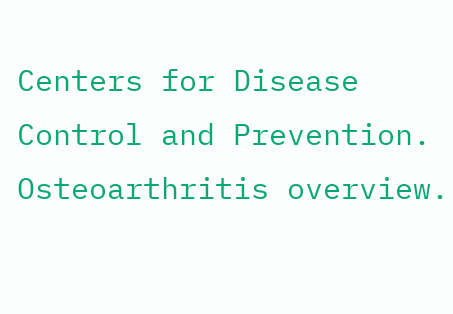Centers for Disease Control and Prevention. Osteoarthritis overview.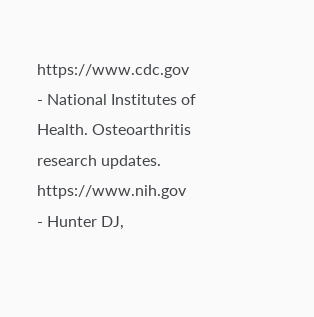https://www.cdc.gov
- National Institutes of Health. Osteoarthritis research updates. https://www.nih.gov
- Hunter DJ,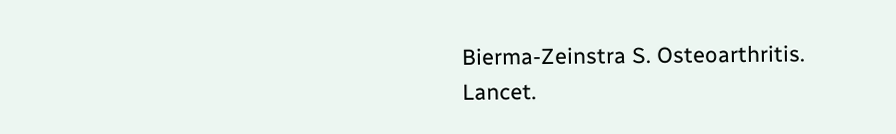Bierma-Zeinstra S. Osteoarthritis. Lancet.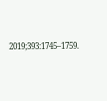2019;393:1745–1759.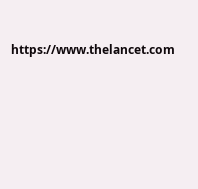https://www.thelancet.com